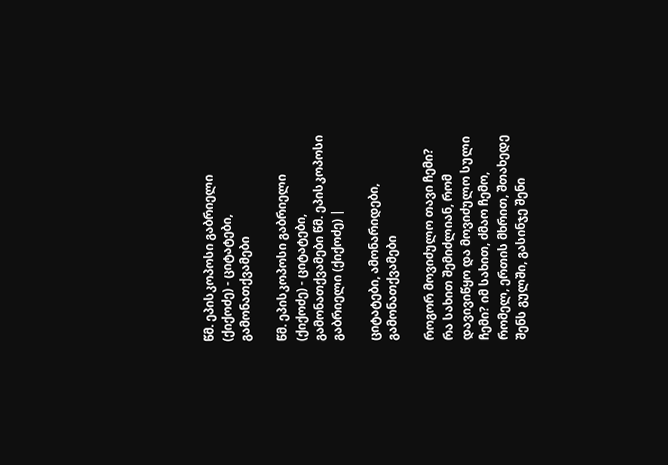წმ. ეპისკოპოსი გაბრიელი (ქიქოძე) - ციტატები, გამონათქვამები

წმ. ეპისკოპოსი გაბრიელი (ქიქოძე) - ციტატები, გამონათქვამები წმ. ეპისკოპოსი გაბრიელი (ქიქოძე) |

ციტატები, ამონარიდები, გამონათქვამები

როგორ მოვიძულო თავი ჩემი? რა სახით შემიძლიან, რომ დავივიწყო და მოვიძულო სული ჩემი? იმ სახით, ძმაო ჩემო, რომელ, ერთის მხრით, შთახედე შენს გულში, გასინჯე შენი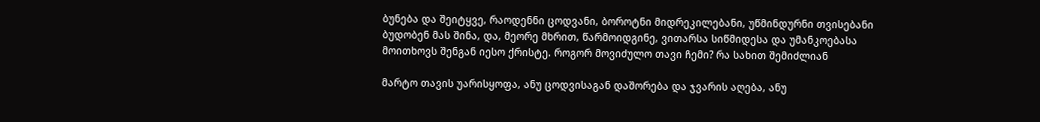ბუნება და შეიტყვე, რაოდენნი ცოდვანი, ბოროტნი მიდრეკილებანი, უწმინდურნი თვისებანი ბუდობენ მას შინა, და, მეორე მხრით, წარმოიდგინე, ვითარსა სიწმიდესა და უმანკოებასა მოითხოვს შენგან იესო ქრისტე. როგორ მოვიძულო თავი ჩემი? რა სახით შემიძლიან

მარტო თავის უარისყოფა, ანუ ცოდვისაგან დაშორება და ჯვარის აღება, ანუ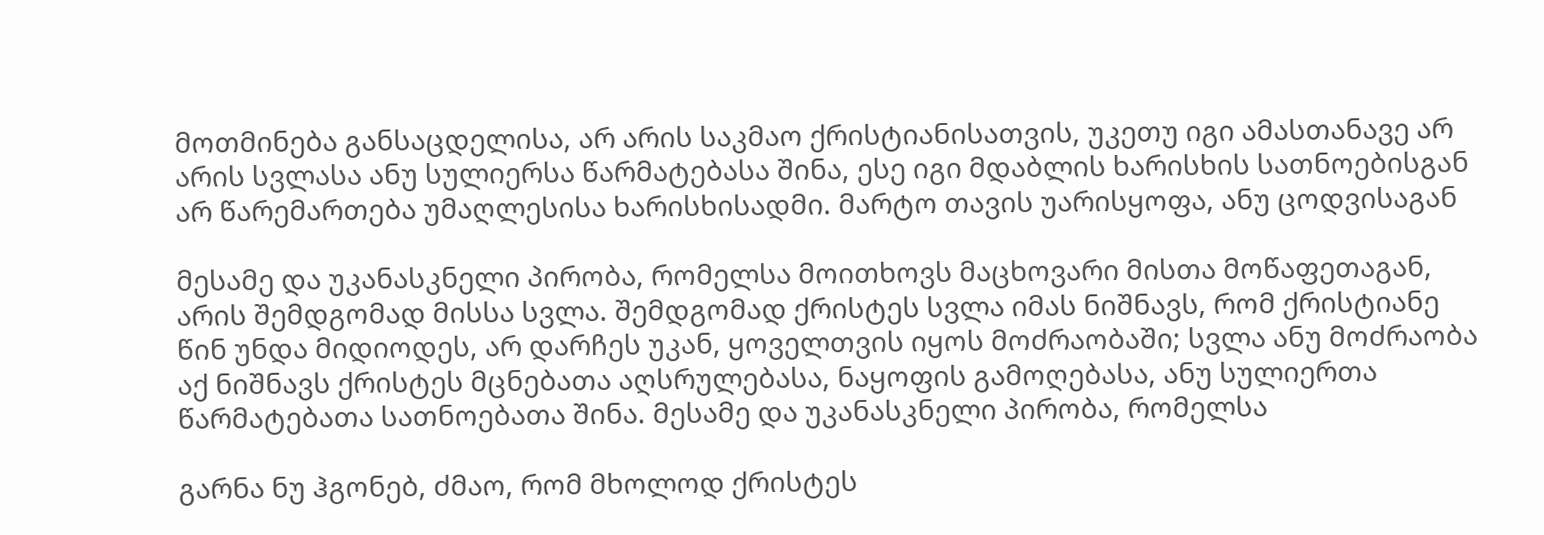მოთმინება განსაცდელისა, არ არის საკმაო ქრისტიანისათვის, უკეთუ იგი ამასთანავე არ არის სვლასა ანუ სულიერსა წარმატებასა შინა, ესე იგი მდაბლის ხარისხის სათნოებისგან არ წარემართება უმაღლესისა ხარისხისადმი. მარტო თავის უარისყოფა, ანუ ცოდვისაგან

მესამე და უკანასკნელი პირობა, რომელსა მოითხოვს მაცხოვარი მისთა მოწაფეთაგან, არის შემდგომად მისსა სვლა. შემდგომად ქრისტეს სვლა იმას ნიშნავს, რომ ქრისტიანე წინ უნდა მიდიოდეს, არ დარჩეს უკან, ყოველთვის იყოს მოძრაობაში; სვლა ანუ მოძრაობა აქ ნიშნავს ქრისტეს მცნებათა აღსრულებასა, ნაყოფის გამოღებასა, ანუ სულიერთა წარმატებათა სათნოებათა შინა. მესამე და უკანასკნელი პირობა, რომელსა

გარნა ნუ ჰგონებ, ძმაო, რომ მხოლოდ ქრისტეს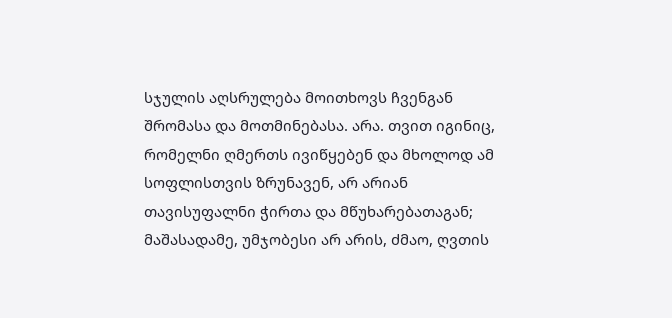სჯულის აღსრულება მოითხოვს ჩვენგან შრომასა და მოთმინებასა. არა. თვით იგინიც, რომელნი ღმერთს ივიწყებენ და მხოლოდ ამ სოფლისთვის ზრუნავენ, არ არიან თავისუფალნი ჭირთა და მწუხარებათაგან; მაშასადამე, უმჯობესი არ არის, ძმაო, ღვთის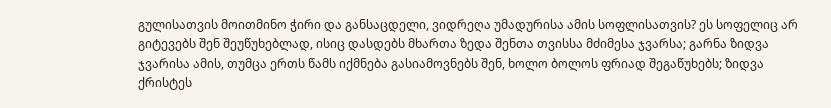გულისათვის მოითმინო ჭირი და განსაცდელი, ვიდრეღა უმადურისა ამის სოფლისათვის? ეს სოფელიც არ გიტევებს შენ შეუწუხებლად, ისიც დასდებს მხართა ზედა შენთა თვისსა მძიმესა ჯვარსა; გარნა ზიდვა ჯვარისა ამის, თუმცა ერთს წამს იქმნება გასიამოვნებს შენ, ხოლო ბოლოს ფრიად შეგაწუხებს; ზიდვა ქრისტეს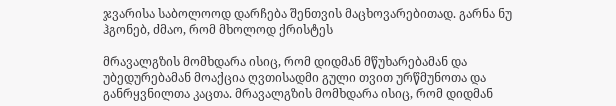ჯვარისა საბოლოოდ დარჩება შენთვის მაცხოვარებითად. გარნა ნუ ჰგონებ, ძმაო, რომ მხოლოდ ქრისტეს

მრავალგზის მომხდარა ისიც, რომ დიდმან მწუხარებამან და უბედურებამან მოაქცია ღვთისადმი გული თვით ურწმუნოთა და განრყვნილთა კაცთა. მრავალგზის მომხდარა ისიც, რომ დიდმან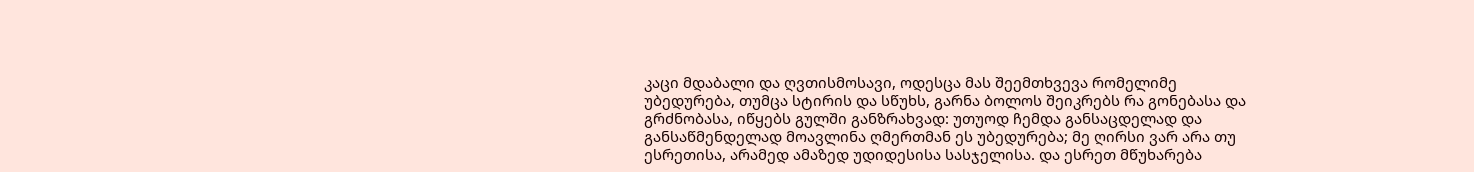კაცი მდაბალი და ღვთისმოსავი, ოდესცა მას შეემთხვევა რომელიმე უბედურება, თუმცა სტირის და სწუხს, გარნა ბოლოს შეიკრებს რა გონებასა და გრძნობასა, იწყებს გულში განზრახვად: უთუოდ ჩემდა განსაცდელად და განსაწმენდელად მოავლინა ღმერთმან ეს უბედურება; მე ღირსი ვარ არა თუ ესრეთისა, არამედ ამაზედ უდიდესისა სასჯელისა. და ესრეთ მწუხარება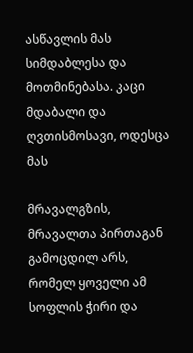ასწავლის მას სიმდაბლესა და მოთმინებასა. კაცი მდაბალი და ღვთისმოსავი, ოდესცა მას

მრავალგზის, მრავალთა პირთაგან გამოცდილ არს, რომელ ყოველი ამ სოფლის ჭირი და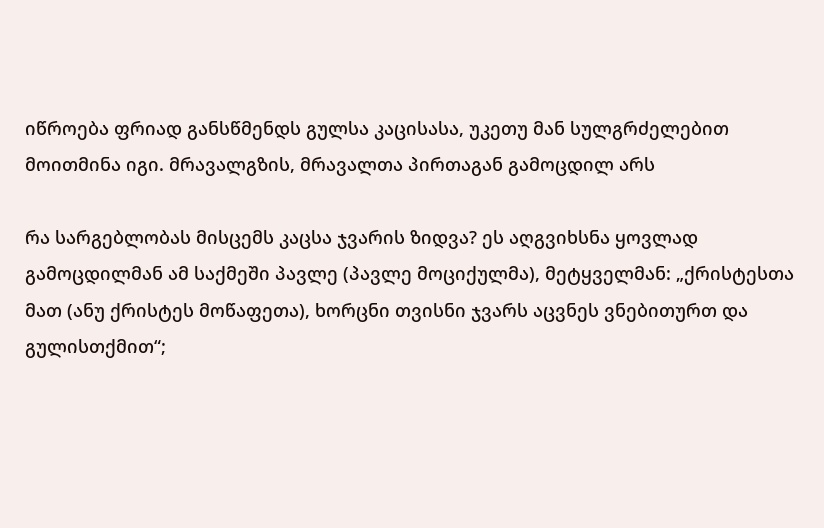იწროება ფრიად განსწმენდს გულსა კაცისასა, უკეთუ მან სულგრძელებით მოითმინა იგი. მრავალგზის, მრავალთა პირთაგან გამოცდილ არს

რა სარგებლობას მისცემს კაცსა ჯვარის ზიდვა? ეს აღგვიხსნა ყოვლად გამოცდილმან ამ საქმეში პავლე (პავლე მოციქულმა), მეტყველმან: „ქრისტესთა მათ (ანუ ქრისტეს მოწაფეთა), ხორცნი თვისნი ჯვარს აცვნეს ვნებითურთ და გულისთქმით“;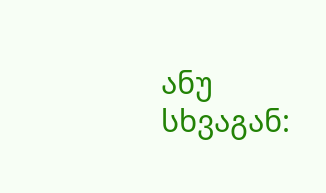ანუ სხვაგან: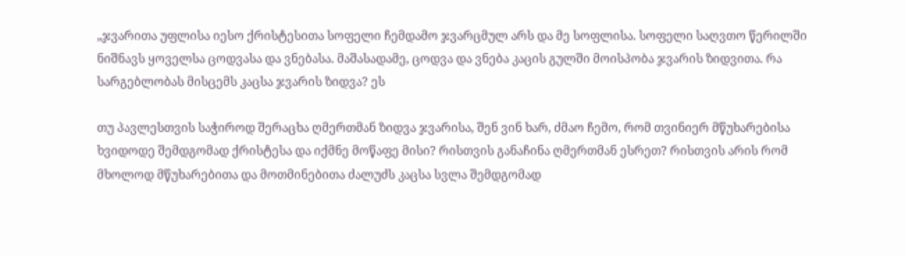„ჯვარითა უფლისა იესო ქრისტესითა სოფელი ჩემდამო ჯვარცმულ არს და მე სოფლისა. სოფელი საღვთო წერილში ნიშნავს ყოველსა ცოდვასა და ვნებასა. მაშასადამე, ცოდვა და ვნება კაცის გულში მოისპობა ჯვარის ზიდვითა. რა სარგებლობას მისცემს კაცსა ჯვარის ზიდვა? ეს

თუ პავლესთვის საჭიროდ შერაცხა ღმერთმან ზიდვა ჯვარისა, შენ ვინ ხარ, ძმაო ჩემო, რომ თვინიერ მწუხარებისა ხვიდოდე შემდგომად ქრისტესა და იქმნე მოწაფე მისი? რისთვის განაჩინა ღმერთმან ესრეთ? რისთვის არის რომ მხოლოდ მწუხარებითა და მოთმინებითა ძალუძს კაცსა სვლა შემდგომად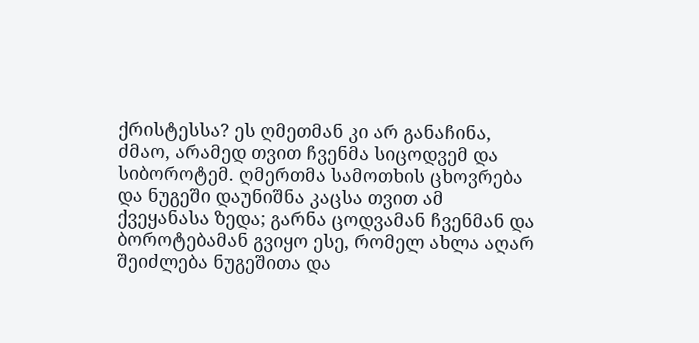ქრისტესსა? ეს ღმეთმან კი არ განაჩინა, ძმაო, არამედ თვით ჩვენმა სიცოდვემ და სიბოროტემ. ღმერთმა სამოთხის ცხოვრება და ნუგეში დაუნიშნა კაცსა თვით ამ ქვეყანასა ზედა; გარნა ცოდვამან ჩვენმან და ბოროტებამან გვიყო ესე, რომელ ახლა აღარ შეიძლება ნუგეშითა და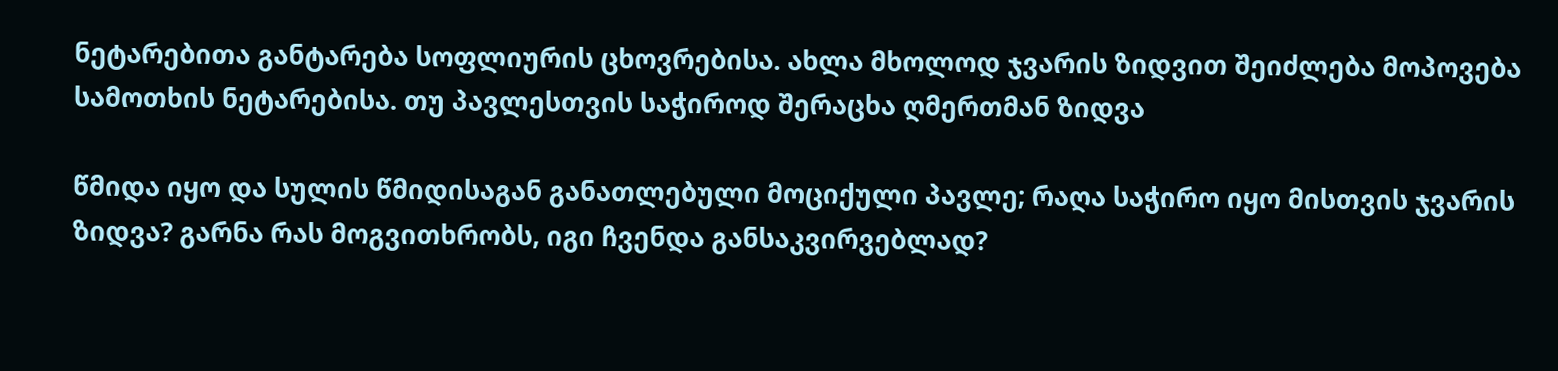ნეტარებითა განტარება სოფლიურის ცხოვრებისა. ახლა მხოლოდ ჯვარის ზიდვით შეიძლება მოპოვება სამოთხის ნეტარებისა. თუ პავლესთვის საჭიროდ შერაცხა ღმერთმან ზიდვა

წმიდა იყო და სულის წმიდისაგან განათლებული მოციქული პავლე; რაღა საჭირო იყო მისთვის ჯვარის ზიდვა? გარნა რას მოგვითხრობს, იგი ჩვენდა განსაკვირვებლად?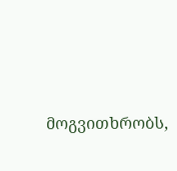მოგვითხრობს,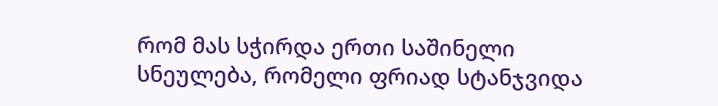რომ მას სჭირდა ერთი საშინელი სნეულება, რომელი ფრიად სტანჯვიდა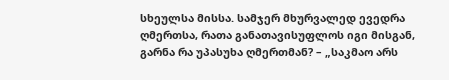სხეულსა მისსა. სამჯერ მხურვალედ ევედრა ღმერთსა, რათა განათავისუფლოს იგი მისგან, გარნა რა უპასუხა ღმერთმან? – „საკმაო არს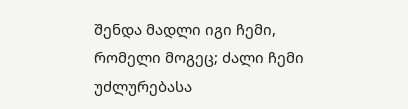შენდა მადლი იგი ჩემი, რომელი მოგეც; ძალი ჩემი უძლურებასა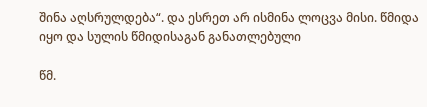შინა აღსრულდება“. და ესრეთ არ ისმინა ლოცვა მისი. წმიდა იყო და სულის წმიდისაგან განათლებული

წმ.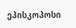ეპისკოპოსი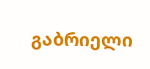გაბრიელი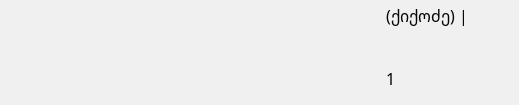(ქიქოძე) |

1